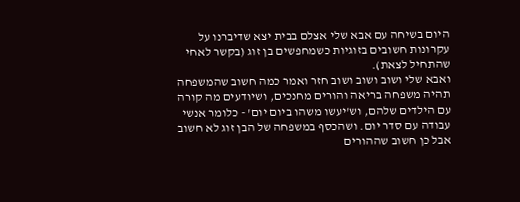היום בשיחה עם אבא שלי אצלם בבית יצא שדיברנו על עקרונות חשובים בזוגיות כשמחפשים בן זוג (בקשר לאחי שהתחיל לצאת).
ואבא שלי ושוב ושוב ושוב חזר ואמר כמה חשוב שהמשפחה תהיה משפחה בריאה והורים מחנכים, ושיודעים מה קורה עם הילדים שלהם, וש'יעשו משהו ביום יום' - כלומר אנשי עבודה עם סדר יום. ושהכסף במשפחה של הבן זוג לא חשוב אבל כן חשוב שההורים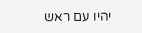יהיו עם ראש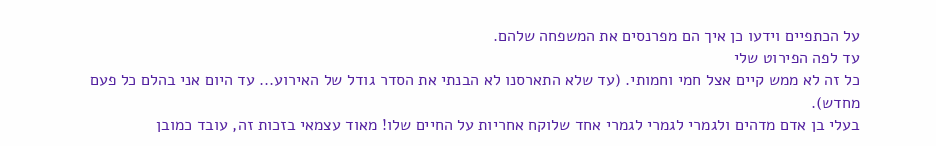על הכתפיים וידעו כן איך הם מפרנסים את המשפחה שלהם.
עד לפה הפירוט שלי
כל זה לא ממש קיים אצל חמי וחמותי. (עד שלא התארסנו לא הבנתי את הסדר גודל של האירוע... עד היום אני בהלם כל פעם מחדש).
בעלי בן אדם מדהים ולגמרי לגמרי לגמרי אחד שלוקח אחריות על החיים שלו! מאוד עצמאי בזכות זה, עובד כמובן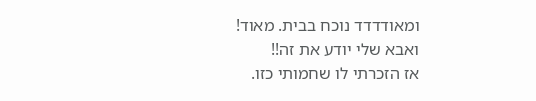ומאודדדד נוכח בבית. מאוד!
ואבא שלי יודע את זה!!
אז הזכרתי לו שחמותי כזו.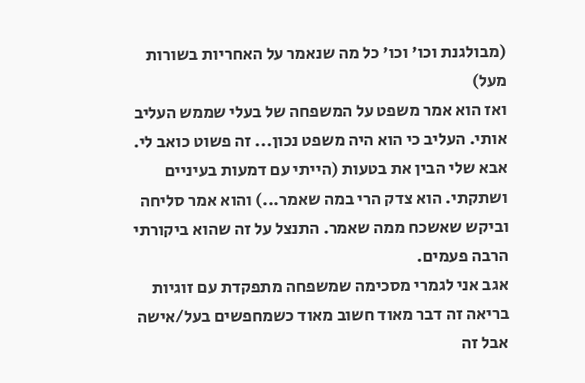(מבולגנת וכו' וכו' כל מה שנאמר על האחריות בשורות מעל)
ואז הוא אמר משפט על המשפחה של בעלי שממש העליב אותי. העליב כי הוא היה משפט נכון... זה פשוט כואב לי.
אבא שלי הבין את בטעות (הייתי עם דמעות בעיניים ושתקתי. הוא צדק הרי במה שאמר...) והוא אמר סליחה וביקש שאשכח ממה שאמר. התנצל על זה שהוא ביקורתי הרבה פעמים.
אגב אני לגמרי מסכימה שמשפחה מתפקדת עם זוגיות בריאה זה דבר מאוד חשוב מאוד כשמחפשים בעל/אישה
אבל זה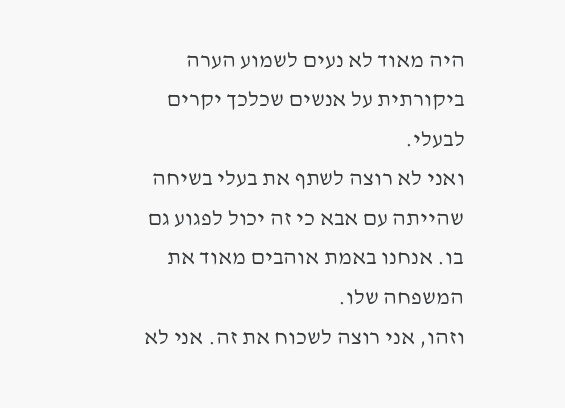היה מאוד לא נעים לשמוע הערה ביקורתית על אנשים שכלכך יקרים לבעלי.
ואני לא רוצה לשתף את בעלי בשיחה שהייתה עם אבא כי זה יכול לפגוע גם בו. אנחנו באמת אוהבים מאוד את המשפחה שלו.
וזהו, אני רוצה לשכוח את זה. אני לא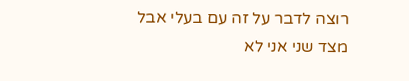רוצה לדבר על זה עם בעלי אבל מצד שני אני לא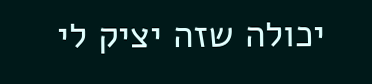יכולה שזה יציק לי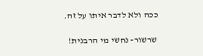ככה ולא לדבר איתו על זה.

שרשור- נחשי מי הרבנית!